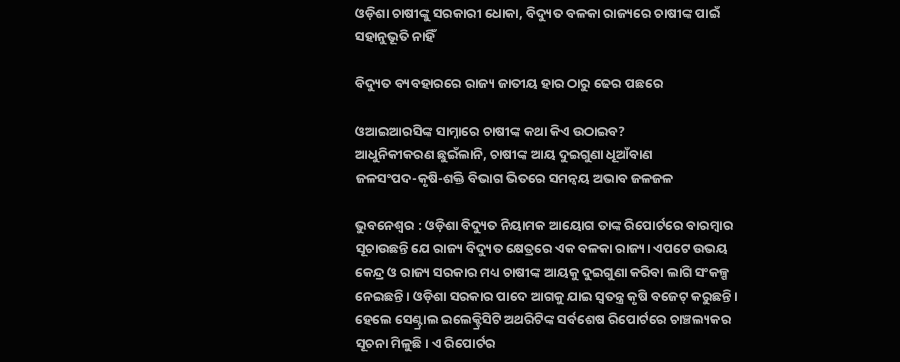ଓଡ଼ିଶା ଚାଷୀଙ୍କୁ ସରକାରୀ ଧୋକା, ବିଦ୍ୟୁତ ବଳକା ରାଜ୍ୟରେ ଚାଷୀଙ୍କ ପାଇଁ ସହାନୁଭୂତି ନାହିଁ

ବିଦ୍ୟୁତ ବ୍ୟବହାରରେ ରାଜ୍ୟ ଜାତୀୟ ହାର ଠାରୁ ଢେର ପଛରେ

ଓଆଇଆରସିଙ୍କ ସାମ୍ନାରେ ଚାଷୀଙ୍କ କଥା କିଏ ଉଠାଇବ?
ଆଧୁନିକୀକରଣ ଛୁଇଁଲାନି, ଚାଷୀଙ୍କ ଆୟ ଦୁଇଗୁଣା ଧୂଆଁବାଣ
ଜଳସଂପଦ-କୃଷି-ଶକ୍ତି ବିଭାଗ ଭିତରେ ସମନ୍ବୟ ଅଭାବ ଜଳଜଳ

ଭୁବନେଶ୍ବର : ଓଡ଼ିଶା ବିଦ୍ୟୁତ ନିୟାମକ ଆୟୋଗ ତାଙ୍କ ରିପୋର୍ଟରେ ବାରମ୍ବାର ସୂଚାଉଛନ୍ତି ଯେ ରାଜ୍ୟ ବିଦ୍ୟୁତ କ୍ଷେତ୍ରରେ ଏକ ବଳକା ରାଜ୍ୟ। ଏପଟେ ଉଭୟ କେନ୍ଦ୍ର ଓ ରାଜ୍ୟ ସରକାର ମଧ୍ୟ ଚାଷୀଙ୍କ ଆୟକୁ ଦୁଇଗୁଣା କରିବା ଲାଗି ସଂକଳ୍ପ ନେଇଛନ୍ତି। ଓଡ଼ିଶା ସରକାର ପାଦେ ଆଗକୁ ଯାଇ ସ୍ବତନ୍ତ୍ର କୃଷି ବଜେଟ୍ କରୁଛନ୍ତି। ହେଲେ ସେଣ୍ଟ୍ରାଲ ଇଲେକ୍ଟ୍ରିସିଟି ଅଥରିଟିଙ୍କ ସର୍ବଶେଷ ରିପୋର୍ଟରେ ଚାଞ୍ଚଲ୍ୟକର ସୂଚନା ମିଳୁଛି। ଏ ରିପୋର୍ଟର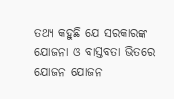ତଥ୍ୟ କହୁଛି ଯେ ସରକାରଙ୍କ ଯୋଜନା ଓ ବାସ୍ତବତା ଭିତରେ ଯୋଜନ ଯୋଜନ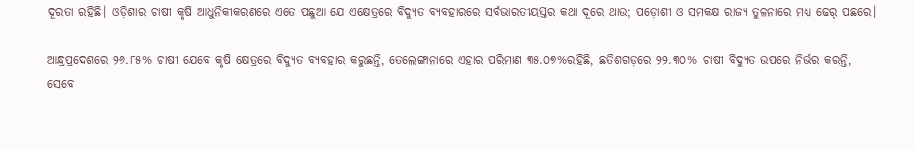ଦୂରତା ରହିଛି। ଓଡ଼ିଶାର ଚାଷୀ କୃଷି ଆଧୁନିକୀକରଣରେ ଏତେ ପଛୁଆ ଯେ ଏକ୍ଷେତ୍ରରେ ବିଦ୍ୟୁତ ବ୍ୟବହାରରେ ସର୍ବଭାରତୀୟସ୍ତର କଥା ଦୂରେ ଥାଉ; ପଡ଼ୋଶୀ ଓ ସମକକ୍ଷ ରାଜ୍ୟ ତୁଳନାରେ ମଧ୍ୟ ଢେର୍ ପଛରେ।

ଆନ୍ଧ୍ରପ୍ରଦେଶରେ ୨୬.୮୫% ଚାଷୀ ଯେବେ କୃଷି କ୍ଷେତ୍ରରେ ବିଦ୍ୟୁତ ବ୍ୟବହାର କରୁଛନ୍ତି, ତେଲେଙ୍ଗାନାରେ ଏହାର ପରିମାଣ ୩୫.୦୭%ରହିଛି, ଛତିଶଗଡ଼ରେ ୨୨.୩୦% ଚାଷୀ ବିଦ୍ୟୁତ ଉପରେ ନିର୍ଭର କରନ୍ତି, ସେବେ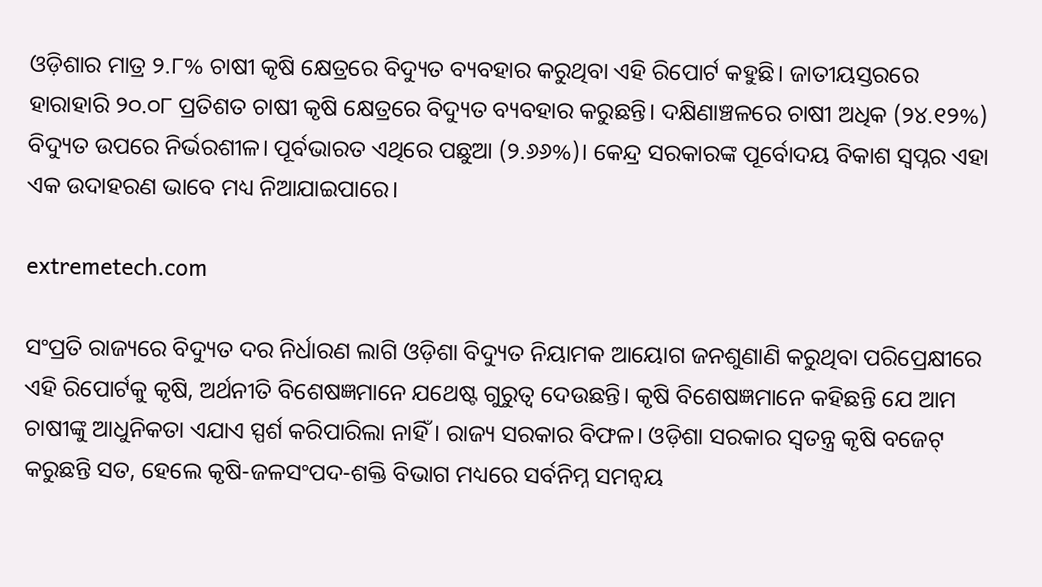ଓଡ଼ିଶାର ମାତ୍ର ୨.୮% ଚାଷୀ କୃଷି କ୍ଷେତ୍ରରେ ବିଦ୍ୟୁତ ବ୍ୟବହାର କରୁଥିବା ଏହି ରିପୋର୍ଟ କହୁଛି। ଜାତୀୟସ୍ତରରେ ହାରାହାରି ୨୦.୦୮ ପ୍ରତିଶତ ଚାଷୀ କୃଷି କ୍ଷେତ୍ରରେ ବିଦ୍ୟୁତ ବ୍ୟବହାର କରୁଛନ୍ତି। ଦକ୍ଷିଣାଞ୍ଚଳରେ ଚାଷୀ ଅଧିକ (୨୪.୧୨%) ବିଦ୍ୟୁତ ଉପରେ ନିର୍ଭରଶୀଳ। ପୂର୍ବଭାରତ ଏଥିରେ ପଛୁଆ (୨.୬୬%)। କେନ୍ଦ୍ର ସରକାରଙ୍କ ପୂର୍ବୋଦୟ ବିକାଶ ସ୍ବପ୍ନର ଏହା ଏକ ଉଦାହରଣ ଭାବେ ମଧ୍ୟ ନିଆଯାଇପାରେ।

extremetech.com

ସଂପ୍ରତି ରାଜ୍ୟରେ ବିଦ୍ୟୁତ ଦର ନିର୍ଧାରଣ ଲାଗି ଓଡ଼ିଶା ବିଦ୍ୟୁତ ନିୟାମକ ଆୟୋଗ ଜନଶୁଣାଣି କରୁଥିବା ପରିପ୍ରେକ୍ଷୀରେ ଏହି ରିପୋର୍ଟକୁ କୃଷି, ଅର୍ଥନୀତି ବିଶେଷଜ୍ଞମାନେ ଯଥେଷ୍ଟ ଗୁରୁତ୍ବ ଦେଉଛନ୍ତି। କୃଷି ବିଶେଷଜ୍ଞମାନେ କହିଛନ୍ତି ଯେ ଆମ ଚାଷୀଙ୍କୁ ଆଧୁନିକତା ଏଯାଏ ସ୍ପର୍ଶ କରିପାରିଲା ନାହିଁ। ରାଜ୍ୟ ସରକାର ବିଫଳ। ଓଡ଼ିଶା ସରକାର ସ୍ବତନ୍ତ୍ର କୃଷି ବଜେଟ୍ କରୁଛନ୍ତି ସତ, ହେଲେ କୃଷି-ଜଳସଂପଦ-ଶକ୍ତି ବିଭାଗ ମଧ୍ୟରେ ସର୍ବନିମ୍ନ ସମନ୍ବୟ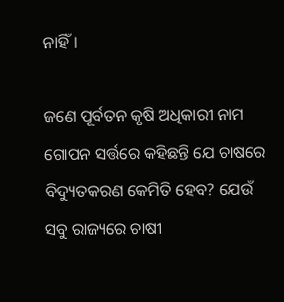ନାହିଁ।

ଜଣେ ପୂର୍ବତନ କୃଷି ଅଧିକାରୀ ନାମ ଗୋପନ ସର୍ତ୍ତରେ କହିଛନ୍ତି ଯେ ଚାଷରେ ବିଦ୍ୟୁତକରଣ କେମିତି ହେବ? ଯେଉଁ ସବୁ ରାଜ୍ୟରେ ଚାଷୀ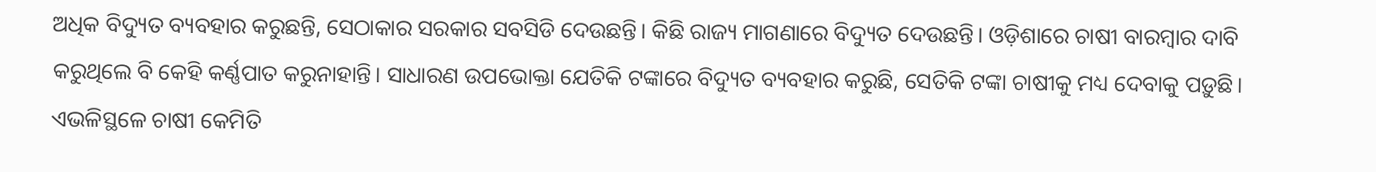ଅଧିକ ବିଦ୍ୟୁତ ବ୍ୟବହାର କରୁଛନ୍ତି, ସେଠାକାର ସରକାର ସବସିଡି ଦେଉଛନ୍ତି। କିଛି ରାଜ୍ୟ ମାଗଣାରେ ବିଦ୍ୟୁତ ଦେଉଛନ୍ତି। ଓଡ଼ିଶାରେ ଚାଷୀ ବାରମ୍ବାର ଦାବି କରୁଥିଲେ ବି କେହି କର୍ଣ୍ଣପାତ କରୁନାହାନ୍ତି। ସାଧାରଣ ଉପଭୋକ୍ତା ଯେତିକି ଟଙ୍କାରେ ବିଦ୍ୟୁତ ବ୍ୟବହାର କରୁଛି, ସେତିକି ଟଙ୍କା ଚାଷୀକୁ ମଧ୍ୟ ଦେବାକୁ ପଡ଼ୁଛି। ଏଭଳିସ୍ଥଳେ ଚାଷୀ କେମିତି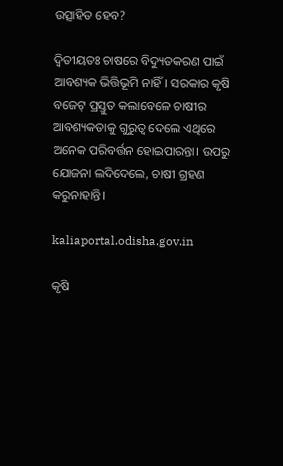ଉତ୍ସାହିତ ହେବ?

ଦ୍ବିତୀୟତଃ ଚାଷରେ ବିଦ୍ୟୁତକରଣ ପାଇଁ ଆବଶ୍ୟକ ଭିତ୍ତିଭୂମି ନାହିଁ। ସରକାର କୃଷି ବଜେଟ୍ ପ୍ରସ୍ତୁତ କଲାବେଳେ ଚାଷୀର ଆବଶ୍ୟକତାକୁ ଗୁରୁତ୍ବ ଦେଲେ ଏଥିରେ ଅନେକ ପରିବର୍ତ୍ତନ ହୋଇପାରନ୍ତା। ଉପରୁ ଯୋଜନା ଲଦିଦେଲେ, ଚାଷୀ ଗ୍ରହଣ କରୁନାହାନ୍ତି।

kaliaportal.odisha.gov.in

କୃଷି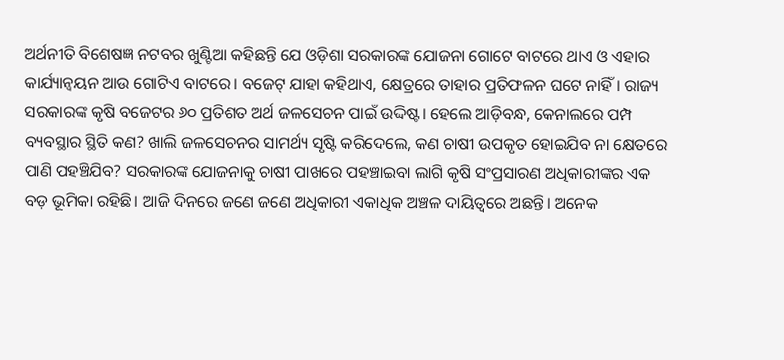ଅର୍ଥନୀତି ବିଶେଷଜ୍ଞ ନଟବର ଖୁଣ୍ଟିଆ କହିଛନ୍ତି ଯେ ଓଡ଼ିଶା ସରକାରଙ୍କ ଯୋଜନା ଗୋଟେ ବାଟରେ ଥାଏ ଓ ଏହାର କାର୍ଯ୍ୟାନ୍ବୟନ ଆଉ ଗୋଟିଏ ବାଟରେ। ବଜେଟ୍ ଯାହା କହିଥାଏ, କ୍ଷେତ୍ରରେ ତାହାର ପ୍ରତିଫଳନ ଘଟେ ନାହିଁ। ରାଜ୍ୟ ସରକାରଙ୍କ କୃଷି ବଜେଟର ୬୦ ପ୍ରତିଶତ ଅର୍ଥ ଜଳସେଚନ ପାଇଁ ଉଦ୍ଦିଷ୍ଟ। ହେଲେ ଆଡ଼ିବନ୍ଧ, କେନାଲରେ ପମ୍ପ ବ୍ୟବସ୍ଥାର ସ୍ଥିତି କଣ? ଖାଲି ଜଳସେଚନର ସାମର୍ଥ୍ୟ ସୃଷ୍ଟି କରିଦେଲେ, କଣ ଚାଷୀ ଉପକୃତ ହୋଇଯିବ ନା କ୍ଷେତରେ ପାଣି ପହଞ୍ଚିଯିବ? ସରକାରଙ୍କ ଯୋଜନାକୁ ଚାଷୀ ପାଖରେ ପହଞ୍ଚାଇବା ଲାଗି କୃଷି ସଂପ୍ରସାରଣ ଅଧିକାରୀଙ୍କର ଏକ ବଡ଼ ଭୂମିକା ରହିଛି। ଆଜି ଦିନରେ ଜଣେ ଜଣେ ଅଧିକାରୀ ଏକାଧିକ ଅଞ୍ଚଳ ଦାୟିତ୍ବରେ ଅଛନ୍ତି। ଅନେକ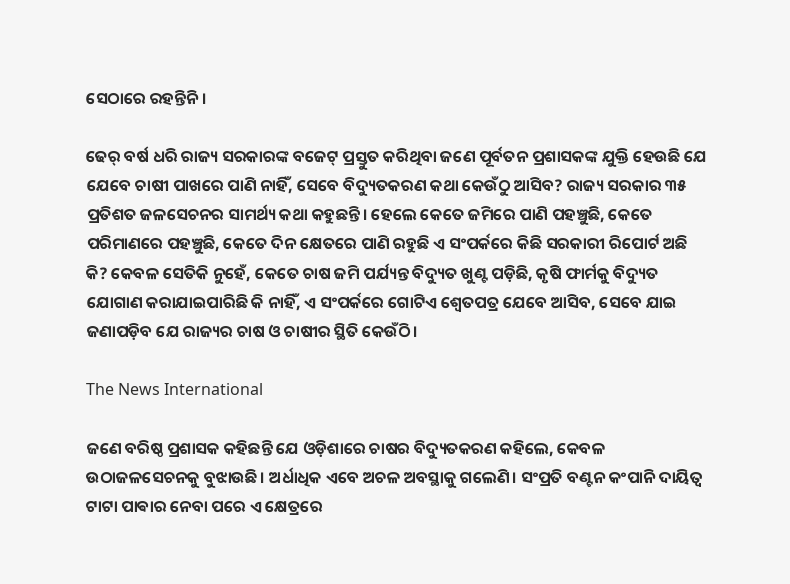ସେଠାରେ ରହନ୍ତିନି।

ଢେର୍ ବର୍ଷ ଧରି ରାଜ୍ୟ ସରକାରଙ୍କ ବଜେଟ୍ ପ୍ରସ୍ତୁତ କରିଥିବା ଜଣେ ପୂର୍ବତନ ପ୍ରଶାସକଙ୍କ ଯୁକ୍ତି ହେଉଛି ଯେ ଯେବେ ଚାଷୀ ପାଖରେ ପାଣି ନାହିଁ, ସେବେ ବିଦ୍ୟୁତକରଣ କଥା କେଉଁଠୁ ଆସିବ? ରାଜ୍ୟ ସରକାର ୩୫ ପ୍ରତିଶତ ଜଳସେଚନର ସାମର୍ଥ୍ୟ କଥା କହୁଛନ୍ତି। ହେଲେ କେତେ ଜମିରେ ପାଣି ପହଞ୍ଚୁଛି, କେତେ ପରିମାଣରେ ପହଞ୍ଚୁଛି, କେତେ ଦିନ କ୍ଷେତରେ ପାଣି ରହୁଛି ଏ ସଂପର୍କରେ କିଛି ସରକାରୀ ରିପୋର୍ଟ ଅଛି କି? କେବଳ ସେତିକି ନୁହେଁ, କେତେ ଚାଷ ଜମି ପର୍ଯ୍ୟନ୍ତ ବିଦ୍ୟୁତ ଖୁଣ୍ଟ ପଡ଼ିଛି, କୃଷି ଫାର୍ମକୁ ବିଦ୍ୟୁତ ଯୋଗାଣ କରାଯାଇପାରିଛି କି ନାହିଁ, ଏ ସଂପର୍କରେ ଗୋଟିଏ ଶ୍ବେତପତ୍ର ଯେବେ ଆସିବ, ସେବେ ଯାଇ ଜଣାପଡ଼ିବ ଯେ ରାଜ୍ୟର ଚାଷ ଓ ଚାଷୀର ସ୍ଥିତି କେଉଁଠି।

The News International

ଜଣେ ବରିଷ୍ଠ ପ୍ରଶାସକ କହିଛନ୍ତି ଯେ ଓଡ଼ିଶାରେ ଚାଷର ବିଦ୍ୟୁତକରଣ କହିଲେ, କେବଳ ଉଠାଜଳସେଚନକୁ ବୁଝାଉଛି। ଅର୍ଧାଧିକ ଏବେ ଅଚଳ ଅବସ୍ଥାକୁ ଗଲେଣି। ସଂପ୍ରତି ବଣ୍ଟନ କଂପାନି ଦାୟିତ୍ବ ଟାଟା ପାଵାର ନେବା ପରେ ଏ କ୍ଷେତ୍ରରେ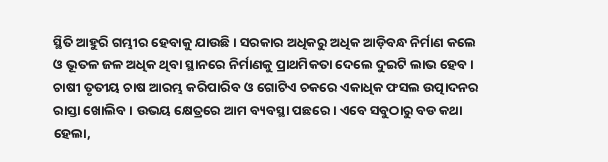ସ୍ଥିତି ଆହୁରି ଗମ୍ଭୀର ହେବାକୁ ଯାଉଛି। ସରକାର ଅଧିକରୁ ଅଧିକ ଆଡ଼ିବନ୍ଧ ନିର୍ମାଣ କଲେ ଓ ଭୂତଳ ଜଳ ଅଧିକ ଥିବା ସ୍ଥାନରେ ନିର୍ମାଣକୁ ପ୍ରାଥମିକତା ଦେଲେ ଦୁଇଟି ଲାଭ ହେବ। ଚାଷୀ ତୃତୀୟ ଚାଷ ଆରମ୍ଭ କରିପାରିବ ଓ ଗୋଟିଏ ଚକରେ ଏକାଧିକ ଫସଲ ଉତ୍ପାଦନର ରାସ୍ତା ଖୋଲିବ। ଉଭୟ କ୍ଷେତ୍ରରେ ଆମ ବ୍ୟବସ୍ଥା ପଛରେ। ଏବେ ସବୁଠାରୁ ବଡ କଥା ହେଲା,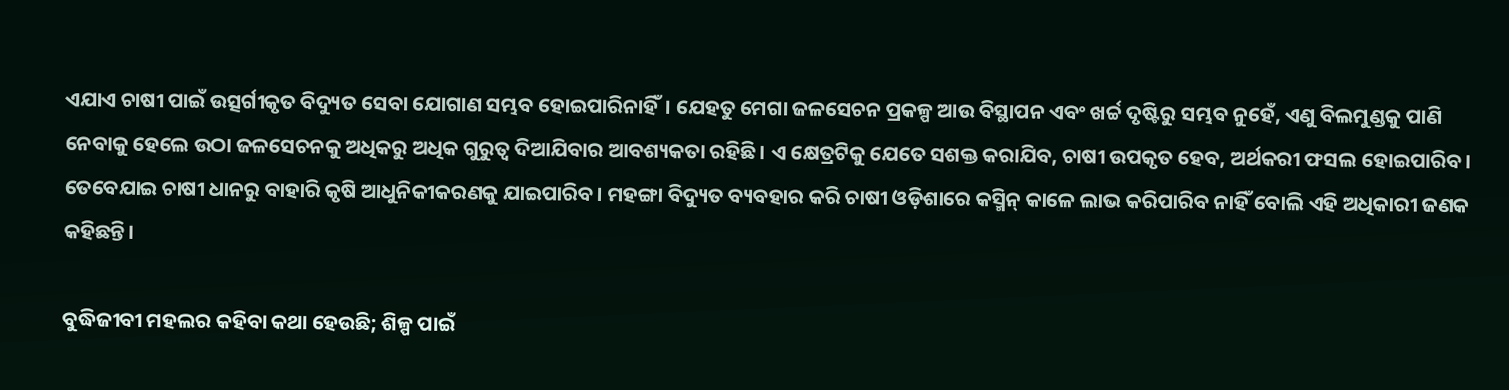ଏଯାଏ ଚାଷୀ ପାଇଁ ଉତ୍ସର୍ଗୀକୃତ ବିଦ୍ୟୁତ ସେବା ଯୋଗାଣ ସମ୍ଭବ ହୋଇପାରିନାହିଁ। ଯେହତୁ ମେଗା ଜଳସେଚନ ପ୍ରକଳ୍ପ ଆଉ ବିସ୍ଥାପନ ଏବଂ ଖର୍ଚ୍ଚ ଦୃଷ୍ଟିରୁ ସମ୍ଭବ ନୁହେଁ, ଏଣୁ ବିଲମୁଣ୍ଡକୁ ପାଣି ନେବାକୁ ହେଲେ ଉଠା ଜଳସେଚନକୁ ଅଧିକରୁ ଅଧିକ ଗୁରୁତ୍ବ ଦିଆଯିବାର ଆବଶ୍ୟକତା ରହିଛି। ଏ କ୍ଷେତ୍ରଟିକୁ ଯେତେ ସଶକ୍ତ କରାଯିବ, ଚାଷୀ ଉପକୃତ ହେବ, ଅର୍ଥକରୀ ଫସଲ ହୋଇପାରିବ। ତେବେଯାଇ ଚାଷୀ ଧାନରୁ ବାହାରି କୃଷି ଆଧୁନିକୀକରଣକୁ ଯାଇପାରିବ। ମହଙ୍ଗା ବିଦ୍ୟୁତ ବ୍ୟବହାର କରି ଚାଷୀ ଓଡ଼ିଶାରେ କସ୍ମିନ୍ କାଳେ ଲାଭ କରିପାରିବ ନାହିଁ ବୋଲି ଏହି ଅଧିକାରୀ ଜଣକ କହିଛନ୍ତି।

ବୁଦ୍ଧିଜୀବୀ ମହଲର କହିବା କଥା ହେଉଛି; ଶିଳ୍ପ ପାଇଁ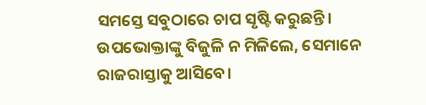ସମସ୍ତେ ସବୁଠାରେ ଚାପ ସୃଷ୍ଟି କରୁଛନ୍ତି। ଉପଭୋକ୍ତାଙ୍କୁ ବିଜୁଳି ନ ମିଳିଲେ, ସେମାନେ ରାଜରାସ୍ତାକୁ ଆସିବେ।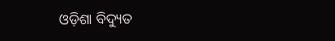ଓଡ଼ିଶା ବିଦ୍ୟୁତ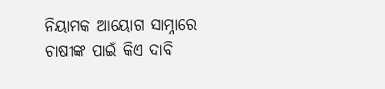ନିୟାମକ ଆୟୋଗ ସାମ୍ନାରେ ଚାଷୀଙ୍କ ପାଇଁ କିଏ ଦାବି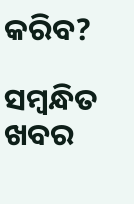କରିବ?

ସମ୍ବନ୍ଧିତ ଖବର